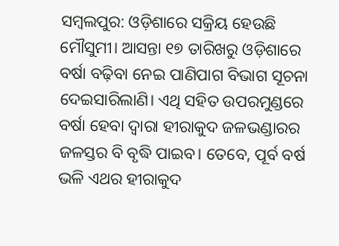ସମ୍ବଲପୁର: ଓଡ଼ିଶାରେ ସକ୍ରିୟ ହେଉଛି ମୌସୁମୀ। ଆସନ୍ତା ୧୭ ତାରିଖରୁ ଓଡ଼ିଶାରେ ବର୍ଷା ବଢ଼ିବା ନେଇ ପାଣିପାଗ ବିଭାଗ ସୂଚନା ଦେଇସାରିଲାଣି। ଏଥି ସହିତ ଉପରମୁଣ୍ଡରେ ବର୍ଷା‌ ହେବା ଦ୍ବାରା ହୀରାକୁଦ ଜଳଭଣ୍ଡାରର ଜଳସ୍ତର ବି ବୃଦ୍ଧି ପାଇବ। ତେବେ, ପୂର୍ବ ବର୍ଷ ଭଳି ଏଥର ହୀରାକୁଦ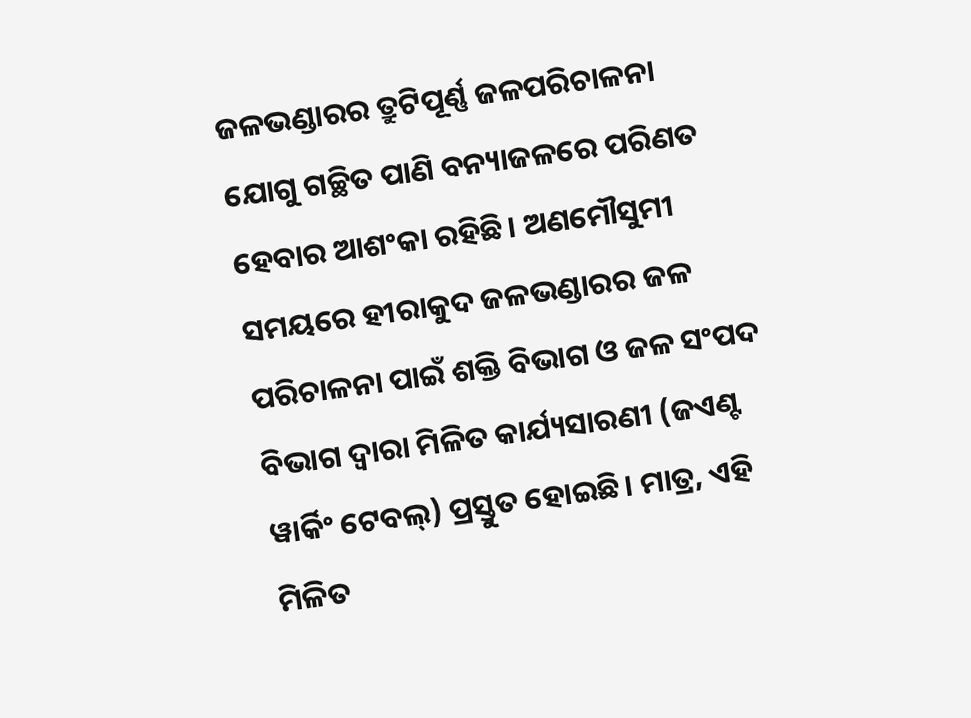ଜଳଭଣ୍ଡାରର ତ୍ରୁଟିପୂର୍ଣ୍ଣ ଜଳପରିଚାଳନା ଯୋଗୁ ଗଚ୍ଛିତ ପାଣି ବନ୍ୟାଜଳରେ ପରିଣତ ହେବାର ଆଶଂକା ରହିଛି। ଅଣମୌସୁମୀ ସମୟରେ ହୀରାକୁଦ ଜଳଭଣ୍ଡାରର ଜଳ ପରିଚାଳନା ପାଇଁ ଶକ୍ତି ବିଭାଗ ଓ ଜଳ ସଂପଦ ବିଭାଗ ଦ୍ବାରା ମିଳିତ କାର୍ଯ୍ୟସାରଣୀ (ଜଏଣ୍ଟ ୱାର୍କିଂ ଟେବଲ୍‌) ପ୍ରସ୍ତୁତ ହୋଇଛି। ମାତ୍ର, ଏହି ମିଳିତ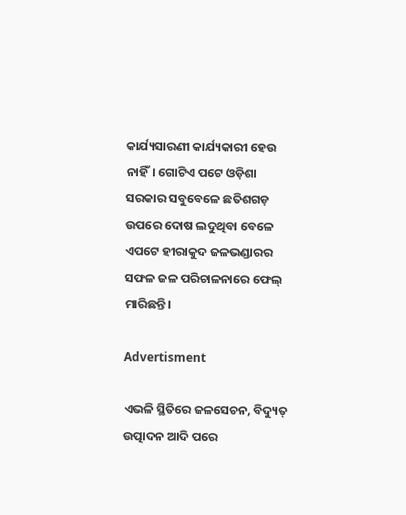କାର୍ଯ୍ୟସାରଣୀ କାର୍ଯ୍ୟକାରୀ ହେଉ ନାହିଁ। ଗୋଟିଏ ପଟେ ଓଡ଼ିଶା ସରକାର ସବୁବେଳେ ଛତିଶଗଡ଼ ଉପରେ ଦୋଷ ଲଦୁଥିବା ବେଳେ ଏପଟେ ହୀରାକୁଦ ଜଳଭଣ୍ଡାରର ସଫଳ ଜଳ ପରିଚାଳନାରେ ଫେଲ୍ ମାରିଛନ୍ତି।

Advertisment

ଏଭଳି ସ୍ଥିତିରେ ଜଳସେଚନ, ବିଦ୍ୟୁତ୍‌ ଉତ୍ପାଦନ ଆଦି ପରେ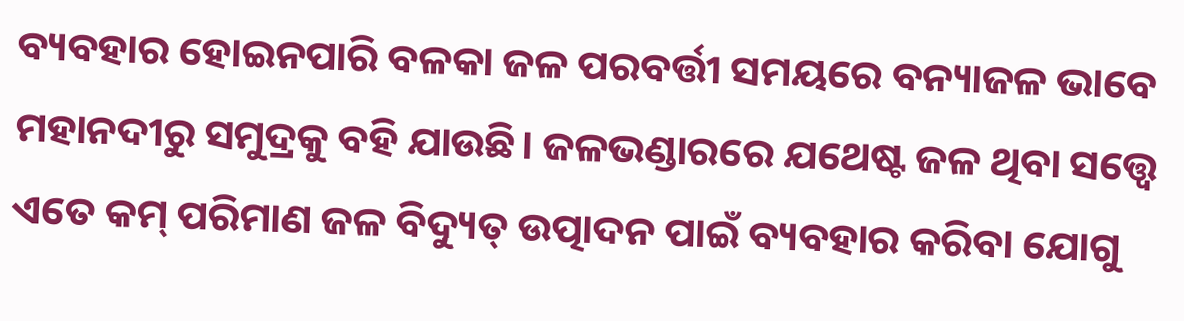ବ୍ୟବହାର ହୋଇନପାରି ବଳକା ଜଳ ପରବର୍ତ୍ତୀ ସମୟରେ ବନ୍ୟାଜଳ ଭାବେ ମହାନଦୀରୁ ସମୁଦ୍ରକୁ ବହି ଯାଉଛି। ଜଳଭଣ୍ଡାରରେ ଯଥେଷ୍ଟ ଜଳ ଥିବା ସତ୍ତ୍ବେ ଏତେ କମ୍‌ ପରିମାଣ ଜଳ ବିଦ୍ୟୁତ୍ ଉତ୍ପାଦନ ପାଇଁ ବ୍ୟବହାର କରିବା ଯୋଗୁ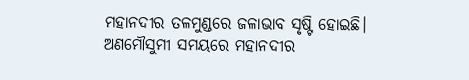ମହାନଦୀର ତଳମୁଣ୍ଡରେ ଜଳାଭାବ ସୃଷ୍ଟି ହୋଇଛି। ଅଣମୌସୁମୀ ସମୟରେ ମହାନଦୀର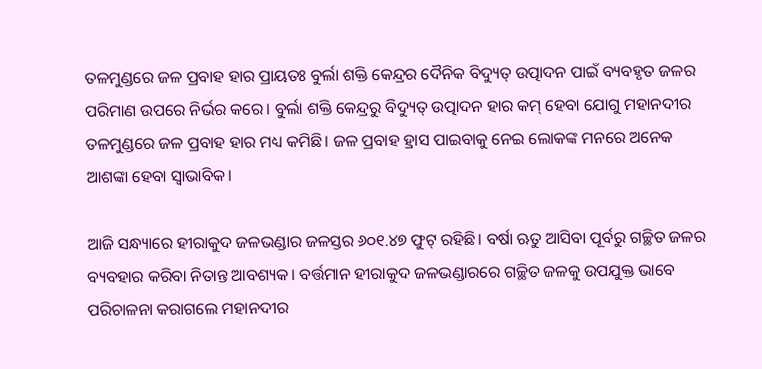ତଳମୁଣ୍ଡରେ ଜଳ ପ୍ରବାହ ହାର ପ୍ରାୟତଃ ବୁର୍ଲା ଶକ୍ତି କେନ୍ଦ୍ରର ଦୈନିକ ବିଦ୍ୟୁତ୍‌ ଉତ୍ପାଦନ ପାଇଁ ବ୍ୟବହୃତ ଜଳର ପରିମାଣ ଉପରେ ନିର୍ଭର କରେ। ବୁର୍ଲା ଶକ୍ତି କେନ୍ଦ୍ରରୁ ବିଦ୍ୟୁତ୍‌ ଉତ୍ପାଦନ ହାର କମ୍‌ ହେବା ଯୋଗୁ ମହାନଦୀର ତଳମୁଣ୍ଡରେ ଜଳ ପ୍ରବାହ ହାର ମଧ୍ୟ କମିଛି। ଜଳ ପ୍ରବାହ ହ୍ରାସ ପାଇବାକୁ ନେଇ ଲୋକଙ୍କ ମନରେ ଅନେକ ଆଶଙ୍କା ହେବା ସ୍ବାଭାବିକ।

ଆଜି ସନ୍ଧ୍ୟାରେ ହୀରାକୁଦ ଜଳଭଣ୍ଡାର ଜଳସ୍ତର ୬୦୧.୪୭ ଫୁଟ୍ ରହିଛି। ବର୍ଷା ଋତୁ ଆସିବା ପୂର୍ବରୁ ଗଚ୍ଛିତ ଜଳର ବ୍ୟବହାର କରିବା ନିତାନ୍ତ ଆବଶ୍ୟକ। ବର୍ତ୍ତମାନ ହୀରାକୁଦ ଜଳଭଣ୍ଡାରରେ ଗଚ୍ଛିତ ଜଳକୁ ଉପଯୁକ୍ତ ଭାବେ ପରିଚାଳନା କରାଗଲେ ମହାନଦୀର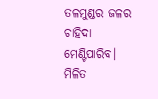ତଳମୁଣ୍ଡର ଜଳର ଚାହିଦା ମେଣ୍ଟିପାରିବ। ମିଳିତ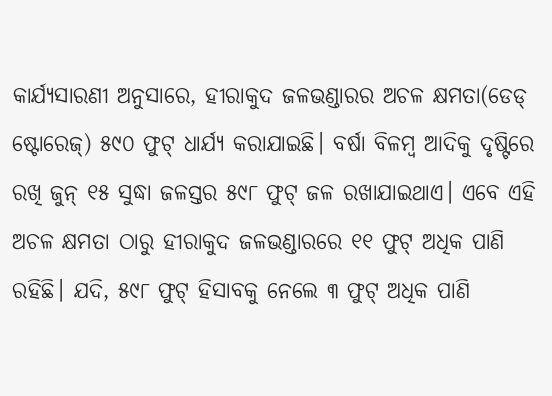କାର୍ଯ୍ୟସାରଣୀ ଅନୁସାରେ, ହୀରାକୁଦ ଜଳଭଣ୍ଡାରର ଅଚଳ କ୍ଷମତା(ଡେଡ୍‌ ଷ୍ଟୋରେଜ୍) ୫୯୦ ଫୁଟ୍‌ ଧାର୍ଯ୍ୟ କରାଯାଇଛି। ବର୍ଷା ବିଳମ୍ବ ଆଦିକୁ ଦୃଷ୍ଟିରେ ରଖି ଜୁନ୍ ୧୫ ସୁଦ୍ଧା ଜଳସ୍ତର ୫୯୮ ଫୁଟ୍ ଜଳ ରଖାଯାଇଥାଏ। ଏବେ ଏହି ଅଚଳ କ୍ଷମତା ଠାରୁ ହୀରାକୁଦ ଜଳଭଣ୍ଡାରରେ ୧୧ ଫୁଟ୍‌ ଅଧିକ ପାଣି ରହିଛି। ଯଦି, ୫୯୮ ଫୁଟ୍ ହିସାବକୁ ନେଲେ ୩ ଫୁଟ୍‌ ଅଧିକ ପାଣି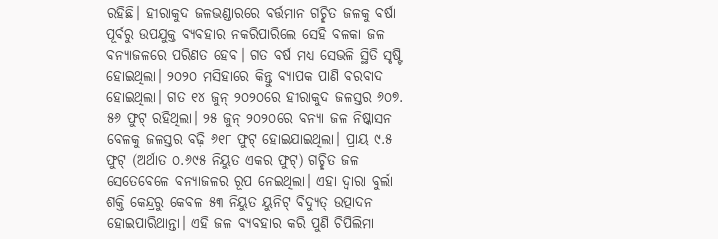ରହିଛି। ହୀରାକୁଦ ଜଳଭଣ୍ଡାରରେ ବର୍ତ୍ତମାନ ଗଚ୍ଛିତ ଜଳକୁ ବର୍ଷା ପୂର୍ବରୁ ଉପଯୁକ୍ତ ବ୍ୟବହାର ନକରିପାରିଲେ ସେହି ବଳକା ଜଳ ବନ୍ୟାଜଳରେ ପରିଣତ ହେବ। ଗତ ବର୍ଷ ମଧ୍ୟ ସେଭଳି ସ୍ଥିତି ସୃଷ୍ଟି ହୋଇଥିଲା। ୨୦୨୦ ମସିହାରେ କିନ୍ତୁ ବ୍ୟାପକ ପାଣି ବରବାଦ ହୋଇଥିଲା। ଗତ ୧୪ ଜୁନ୍ ୨୦୨୦ରେ ହୀରାକୁଦ ଜଳସ୍ତର ୬୦୭. ୫୬ ଫୁଟ୍ ରହିଥିଲା। ୨୫ ଜୁନ୍‌ ୨୦୨୦ରେ ବନ୍ୟା ଜଳ ନିଷ୍କାସନ ବେଳକୁ ଜଳସ୍ତର ବଢ଼ି ୬୧୮ ଫୁଟ୍ ହୋଇଯାଇଥିଲା। ପ୍ରାୟ ୯.୫ ଫୁଟ୍‌ (ଅର୍ଥାତ ୦.୬୯୫ ନିୟୁତ ଏକର ଫୁଟ୍‌) ଗଚ୍ଛିତ ଜଳ ସେତେବେଳେ ବନ୍ୟାଜଳର ରୂପ ନେଇଥିଲା। ଏହା ଦ୍ବାରା ବୁର୍ଲା ଶକ୍ତି କେନ୍ଦ୍ରରୁ କେବଳ ୫୩ ନିୟୁତ ୟୁନିଟ୍‌ ବିଦ୍ୟୁତ୍ ଉତ୍ପାଦନ ହୋଇପାରିଥାନ୍ତା। ଏହି ଜଳ ବ୍ୟବହାର କରି ପୁଣି ଚିପିଲିମା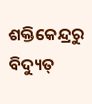ଶକ୍ତିକେନ୍ଦ୍ରରୁ ବିଦ୍ୟୁତ୍‌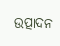ଉତ୍ପାଦନ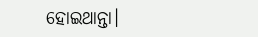ହୋଇଥାନ୍ତା।